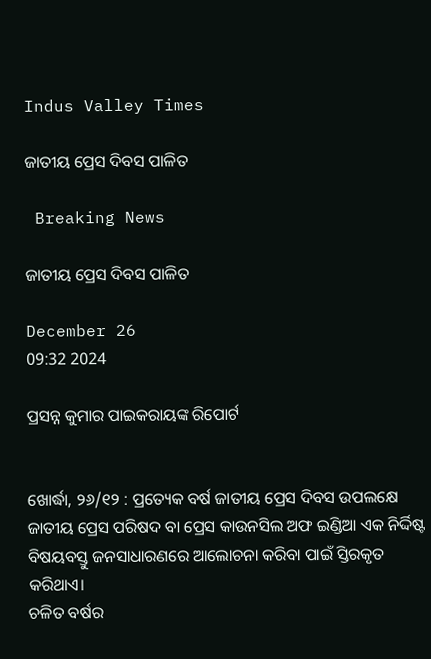Indus Valley Times

ଜାତୀୟ ପ୍ରେସ ଦିବସ ପାଳିତ

 Breaking News

ଜାତୀୟ ପ୍ରେସ ଦିବସ ପାଳିତ

December 26
09:32 2024

ପ୍ରସନ୍ନ କୁମାର ପାଇକରାୟଙ୍କ ରିପୋର୍ଟ


ଖୋର୍ଦ୍ଧା, ୨୬/୧୨ : ପ୍ରତ୍ୟେକ ବର୍ଷ ଜାତୀୟ ପ୍ରେସ ଦିବସ ଉପଲକ୍ଷେ ଜାତୀୟ ପ୍ରେସ ପରିଷଦ ବା ପ୍ରେସ କାଉନସିଲ ଅଫ ଇଣ୍ଡିଆ ଏକ ନିର୍ଦ୍ଦିଷ୍ଟ ବିଷୟବସ୍ତୁ ଜନସାଧାରଣରେ ଆଲୋଚନା କରିବା ପାଇଁ ସ୍ତିରକୃତ କରିଥାଏ।
ଚଳିତ ବର୍ଷର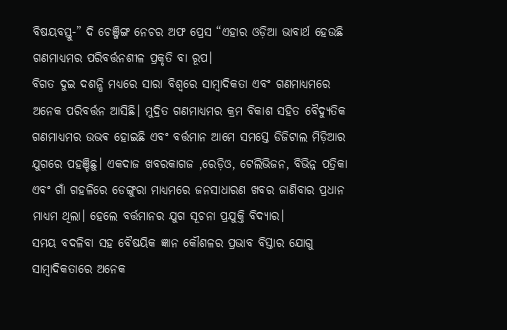ବିଷୟବସ୍ତୁ-” ଦି ଚେଞ୍ଜିଙ୍ଗ ନେଚର ଅଫ ପ୍ରେସ “ଏହାର ଓଡ଼ିଆ ଭାବାର୍ଥ ହେଉଛି ଗଣମାଧ୍ୟମର ପରିବର୍ତ୍ତନଶୀଳ ପ୍ରକୃତି ବା ରୂପ।
ବିଗତ ଦୁଇ ଦଶନ୍ଧି ମଧ୍ୟରେ ସାରା ବିଶ୍ୱରେ ସାମ୍ବାଦିକତା ଏବଂ ଗଣମାଧ୍ୟମରେ ଅନେକ ପରିବର୍ତ୍ତନ ଆସିଛି। ମୁଦ୍ରିତ ଗଣମାଧ୍ୟମର କ୍ରମ ବିକାଶ ସହିତ ବୈଦ୍ୟୁତିକ ଗଣମାଧ୍ୟମର ଉଭଵ ହୋଇଛି ଏବଂ ବର୍ତ୍ତମାନ ଆମେ ସମସ୍ତେ ଡିଜିଟାଲ ମିଡ଼ିଆର ଯୁଗରେ ପହଞ୍ଚିଛୁ। ଏକଦାଜ ଖବରକାଗଜ ,ରେଡ଼ିଓ, ଟେଲିଭିଜନ, ବିଭିନ୍ନ ପତ୍ରିକା ଏବଂ ଗାଁ ଗହଳିରେ ଡେଙ୍ଗୁରା ମାଧ୍ୟମରେ ଜନସାଧାରଣ ଖବର ଜାଣିବାର ପ୍ରଧାନ ମାଧ୍ୟମ ଥିଲା। ହେଲେ ବର୍ତ୍ତମାନର ଯୁଗ ସୂଚନା ପ୍ରଯୁକ୍ତି ବିଦ୍ୟାର।
ସମୟ ବଦଳିବା ସହ ବୈଷୟିକ ଜ୍ଞାନ କୌଶଳର ପ୍ରଭାବ ବିସ୍ତାର ଯୋଗୁ ସାମ୍ବାଦିକତାରେ ଅନେକ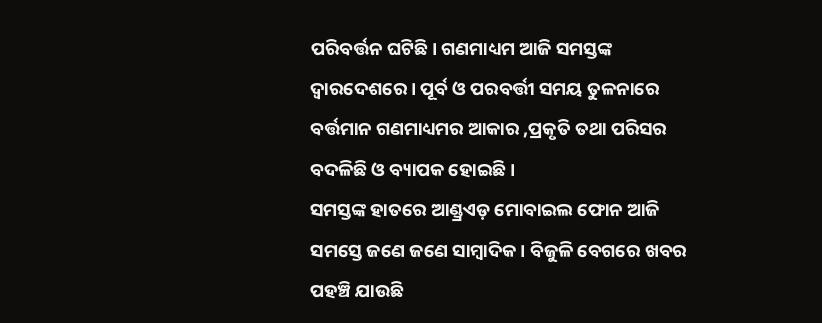ପରିବର୍ତ୍ତନ ଘଟିଛି। ଗଣମାଧ୍ୟମ ଆଜି ସମସ୍ତଙ୍କ ଦ୍ୱାରଦେଶରେ। ପୂର୍ବ ଓ ପରବର୍ତ୍ତୀ ସମୟ ତୁଳନାରେ ବର୍ତ୍ତମାନ ଗଣମାଧ୍ୟମର ଆକାର ,ପ୍ରକୃତି ତଥା ପରିସର ବଦଳିଛି ଓ ବ୍ୟାପକ ହୋଇଛି।
ସମସ୍ତଙ୍କ ହାତରେ ଆଣ୍ଡ୍ରଏଡ଼ ମୋବାଇଲ ଫୋନ ଆଜି ସମସ୍ତେ ଜଣେ ଜଣେ ସାମ୍ବାଦିକ। ବିଜୁଳି ବେଗରେ ଖବର ପହଞ୍ଚି ଯାଉଛି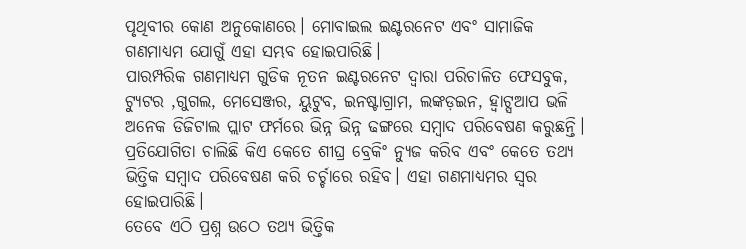ପୃଥିବୀର କୋଣ ଅନୁକୋଣରେ। ମୋବାଇଲ ଇଣ୍ଟରନେଟ ଏବଂ ସାମାଜିକ ଗଣମାଧ୍ୟମ ଯୋଗୁଁ ଏହା ସମ୍ଭବ ହୋଇପାରିଛି।
ପାରମ୍ପରିକ ଗଣମାଧ୍ୟମ ଗୁଡିକ ନୂତନ ଇଣ୍ଟରନେଟ ଦ୍ବାରା ପରିଚାଳିତ ଫେସବୁକ, ଟ୍ୟୁଟର ,ଗୁଗଲ, ମେସେଞ୍ଜର, ୟୁଟୁବ, ଇନଷ୍ଟାଗ୍ରାମ, ଲଙ୍କଡ଼ଇନ, ହ୍ଵାଟ୍ସଆପ ଭଳି ଅନେକ ଡିଜିଟାଲ ପ୍ଲାଟ ଫର୍ମରେ ଭିନ୍ନ ଭିନ୍ନ ଢଙ୍ଗରେ ସମ୍ବାଦ ପରିବେଷଣ କରୁଛନ୍ତି। ପ୍ରତିଯୋଗିତା ଚାଲିଛି କିଏ କେତେ ଶୀଘ୍ର ବ୍ରେକିଂ ନ୍ୟୁଜ କରିବ ଏବଂ କେତେ ତଥ୍ୟ ଭିତ୍ତିକ ସମ୍ବାଦ ପରିବେଷଣ କରି ଚର୍ଚ୍ଚାରେ ରହିବ। ଏହା ଗଣମାଧ୍ୟମର ସ୍ୱର ହୋଇପାରିଛି।
ତେବେ ଏଠି ପ୍ରଶ୍ନ ଉଠେ ତଥ୍ୟ ଭିତ୍ତିକ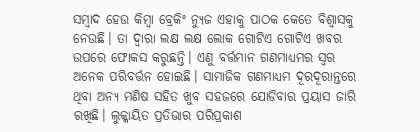ସମ୍ବାଦ ହେଉ କିମ୍ବା ବ୍ରେକିଂ ନ୍ୟୁଜ ଏହାକୁ ପାଠକ କେତେ ବିଶ୍ୱାସକୁ ନେଉଛି। ତା ଦ୍ବାରା ଲକ୍ଷ ଲକ୍ଷ ଲୋକ ଗୋଟିଏ ଗୋଟିଏ ଖବର ଉପରେ ଫୋକସ କରୁଛନ୍ତି। ଏଣୁ ବର୍ତ୍ତମାନ ଗଣମାଧ୍ୟମର ସ୍ୱର ଅନେକ ପରିବର୍ତ୍ତନ ହୋଇଛି। ସାମାଜିକ ଗଣମାଧ୍ୟମ ଦୂରଦୂରାନ୍ତରେ ଥିବା ଅନ୍ୟ ମଣିଷ ସହିତ ଖୁବ ସହଜରେ ଯୋଡିବାର ପ୍ରୟାସ ଜାରି ରଖିଛି। ଲୁକ୍କାୟିତ ପ୍ରତିଭାର ପରିପ୍ରକାଶ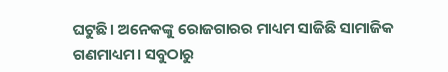ଘଟୁଛି। ଅନେକଙ୍କୁ ରୋଜଗାରର ମାଧ୍ୟମ ସାଜିଛି ସାମାଜିକ ଗଣମାଧ୍ୟମ। ସବୁଠାରୁ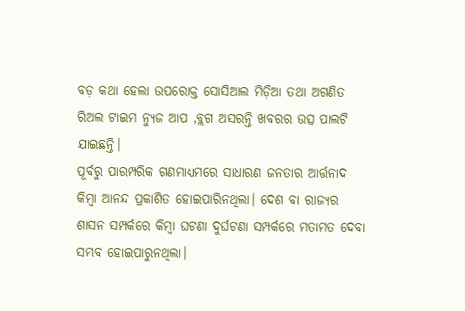ବଡ଼ କଥା ହେଲା ଉପରୋକ୍ତ ସୋସିଆଲ ମିଡ଼ିଆ ତଥା ଅଗଣିତ ରିଅଲ ଟାଇମ ନ୍ୟୁଜ ଆପ ,ବ୍ଲଗ ଅସରନ୍ତି ଖବରର ଉତ୍ସ ପାଲଟି ଯାଇଛନ୍ତି।
ପୂର୍ବରୁ ପାରମ୍ପରିକ ଗଣମାଧ୍ୟମରେ ସାଧାରଣ ଜନତାର ଆର୍ତ୍ତନାଦ କିମ୍ବା ଆନନ୍ଦ ପ୍ରକାଶିତ ହୋଇପାରିନଥିଲା। ଦେଶ ବା ରାଜ୍ୟର ଶାସନ ସମ୍ପର୍କରେ କିମ୍ବା ଘଟଣା ଦୁର୍ଘଟଣା ସମ୍ପର୍କରେ ମତାମତ ଦେବା ସମ୍ଭବ ହୋଇପାରୁନଥିଲା।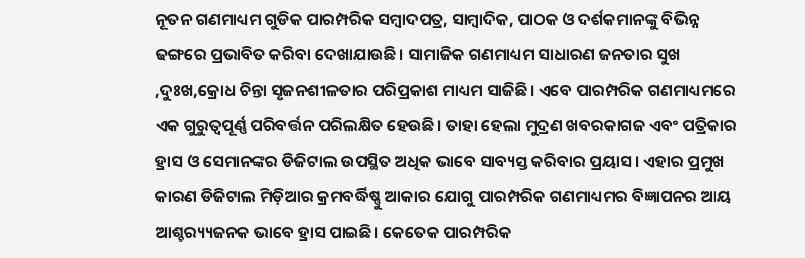ନୂତନ ଗଣମାଧ୍ୟମ ଗୁଡିକ ପାରମ୍ପରିକ ସମ୍ବାଦପତ୍ର, ସାମ୍ବାଦିକ, ପାଠକ ଓ ଦର୍ଶକମାନଙ୍କୁ ବିଭିନ୍ନ ଢଙ୍ଗରେ ପ୍ରଭାବିତ କରିବା ଦେଖାଯାଉଛି। ସାମାଜିକ ଗଣମାଧ୍ୟମ ସାଧାରଣ ଜନତାର ସୁଖ ,ଦୁଃଖ,କ୍ରୋଧ ଚିନ୍ତା ସୃଜନଶୀଳତାର ପରିପ୍ରକାଶ ମାଧ୍ୟମ ସାଜିଛି। ଏବେ ପାରମ୍ପରିକ ଗଣମାଧ୍ୟମରେ ଏକ ଗୁରୁତ୍ୱପୂର୍ଣ୍ଣ ପରିବର୍ତ୍ତନ ପରିଲକ୍ଷିତ ହେଉଛି। ତାହା ହେଲା ମୁଦ୍ରଣ ଖବରକାଗଜ ଏବଂ ପତ୍ରିକାର ହ୍ରାସ ଓ ସେମାନଙ୍କର ଡିଜିଟାଲ ଉପସ୍ଥିତ ଅଧିକ ଭାବେ ସାବ୍ୟସ୍ତ କରିବାର ପ୍ରୟାସ। ଏହାର ପ୍ରମୁଖ କାରଣ ଡିଜିଟାଲ ମିଡ଼ିଆର କ୍ରମବର୍ଦ୍ଧିଷ୍ଣୁ ଆକାର ଯୋଗୁ ପାରମ୍ପରିକ ଗଣମାଧ୍ୟମର ବିଜ୍ଞାପନର ଆୟ ଆଶ୍ଚର‌୍ୟ୍ୟଜନକ ଭାବେ ହ୍ରାସ ପାଇଛି। କେତେକ ପାରମ୍ପରିକ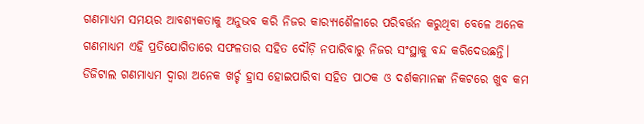ଗଣମାଧ୍ୟମ ସମୟର ଆବଶ୍ୟକତାକୁ ଅନୁଭବ କରି ନିଜର କାର‌୍ୟ୍ୟଶୈଳୀରେ ପରିବର୍ତ୍ତନ କରୁଥିବା ବେଳେ ଅନେକ ଗଣମାଧ୍ୟମ ଏହି ପ୍ରତିଯୋଗିତାରେ ସଫଳତାର ସହିତ ଦୌଡ଼ି ନପାରିବାରୁ ନିଜର ସଂସ୍ଥାକୁ ବନ୍ଦ କରିଦେଉଛନ୍ତି।
ଡିଜିଟାଲ ଗଣମାଧ୍ୟମ ଦ୍ବାରା ଅନେକ ଖର୍ଚ୍ଚ ହ୍ରାସ ହୋଇପାରିବା ସହିତ ପାଠକ ଓ ଦର୍ଶକମାନଙ୍କ ନିକଟରେ ଖୁବ କମ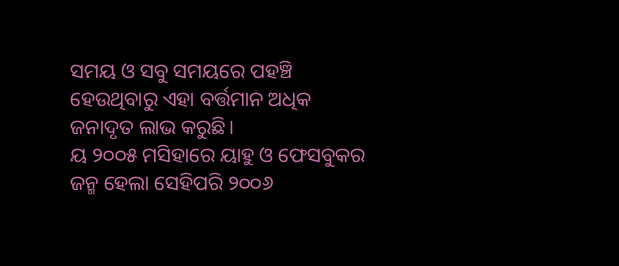ସମୟ ଓ ସବୁ ସମୟରେ ପହଞ୍ଚି ହେଉଥିବାରୁ ଏହା ବର୍ତ୍ତମାନ ଅଧିକ ଜନାଦୃତ ଲାଭ କରୁଛି।
ୟ ୨୦୦୫ ମସିହାରେ ୟାହୁ ଓ ଫେସବୁକର ଜନ୍ମ ହେଲା ସେହିପରି ୨୦୦୬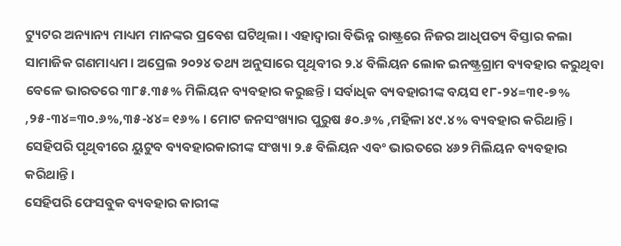ଟ୍ୟୁଟର ଅନ୍ୟାନ୍ୟ ମାଧ୍ୟମ ମାନଙ୍କର ପ୍ରବେଶ ଘଟିଥିଲା। ଏହାଦ୍ବାରା ବିଭିନ୍ନ ରାଷ୍ଟ୍ରରେ ନିଜର ଆଧିପତ୍ୟ ବିସ୍ତାର କଲା ସାମାଜିକ ଗଣମାଧ୍ୟମ। ଅପ୍ରେଲ ୨୦୨୪ ତଥ୍ୟ ଅନୁସାରେ ପୃଥିବୀର ୨.୪ ବିଲିୟନ ଲୋକ ଇନଷ୍ଟ୍ରଗ୍ରାମ ବ୍ୟବହାର କରୁଥିବା ବେଳେ ଭାରତରେ ୩୮୫.୩୫% ମିଲିୟନ ବ୍ୟବହାର କରୁଛନ୍ତି। ସର୍ବାଧିକ ବ୍ୟବହାରୀଙ୍କ ବୟସ ୧୮-୨୪=୩୧-୭% ,୨୫-୩୪=୩୦.୬%,୩୫-୪୪= ୧୬% । ମୋଟ ଜନସଂଖ୍ୟାର ପୁରୁଷ ୫୦.୬% ,ମହିଳା ୪୯.୪% ବ୍ୟବହାର କରିଥାନ୍ତି। ସେହିପରି ପୃଥିବୀରେ ୟୁଟୁବ ବ୍ୟବହାରକାରୀଙ୍କ ସଂଖ୍ୟା ୨.୫ ବିଲିୟନ ଏବଂ ଭାରତରେ ୪୬୨ ମିଲିୟନ ବ୍ୟବହାର କରିଥାନ୍ତି।
ସେହିପରି ଫେସବୁକ ବ୍ୟବହାର କାରୀଙ୍କ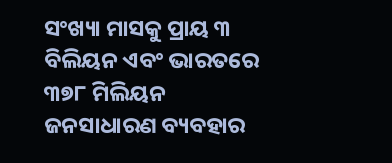ସଂଖ୍ୟା ମାସକୁ ପ୍ରାୟ ୩ ବିଲିୟନ ଏବଂ ଭାରତରେ ୩୭୮ ମିଲିୟନ ଜନସାଧାରଣ ବ୍ୟବହାର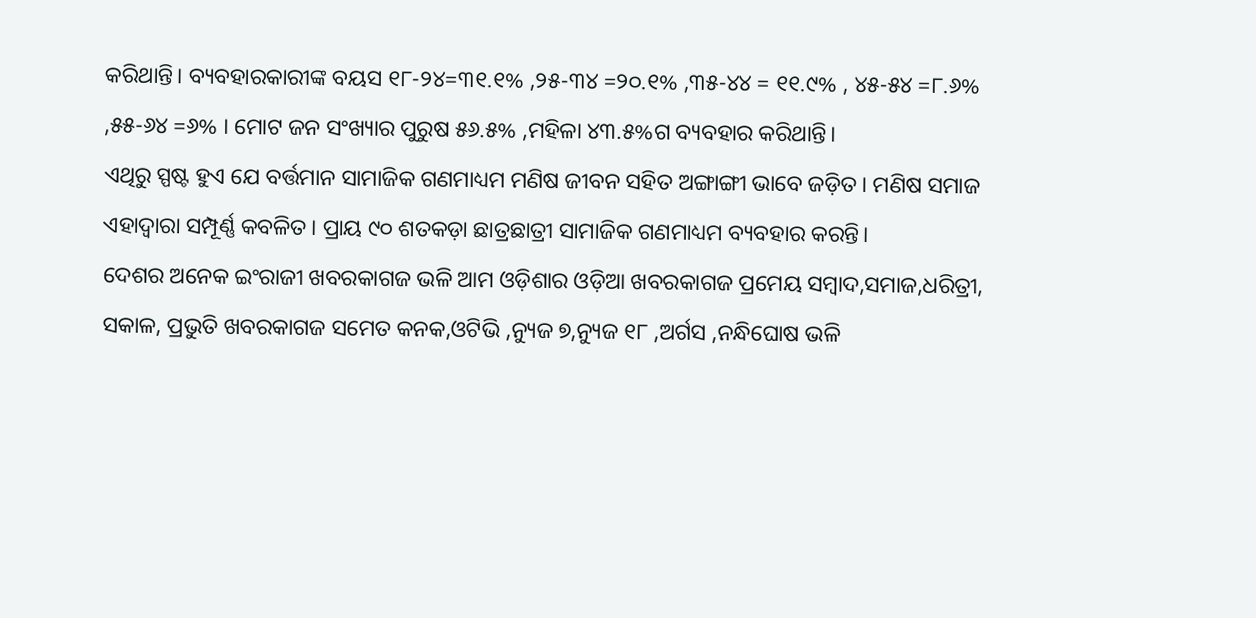କରିଥାନ୍ତି। ବ୍ୟବହାରକାରୀଙ୍କ ବୟସ ୧୮-୨୪=୩୧.୧% ,୨୫-୩୪ =୨୦.୧% ,୩୫-୪୪ = ୧୧.୯% , ୪୫-୫୪ =୮.୬% ,୫୫-୬୪ =୬% । ମୋଟ ଜନ ସଂଖ୍ୟାର ପୁରୁଷ ୫୬.୫% ,ମହିଳା ୪୩.୫%ଗ ବ୍ୟବହାର କରିଥାନ୍ତି।
ଏଥିରୁ ସ୍ପଷ୍ଟ ହୁଏ ଯେ ବର୍ତ୍ତମାନ ସାମାଜିକ ଗଣମାଧ୍ୟମ ମଣିଷ ଜୀବନ ସହିତ ଅଙ୍ଗାଙ୍ଗୀ ଭାବେ ଜଡ଼ିତ। ମଣିଷ ସମାଜ ଏହାଦ୍ବାରା ସମ୍ପୂର୍ଣ୍ଣ କବଳିତ। ପ୍ରାୟ ୯୦ ଶତକଡ଼ା ଛାତ୍ରଛାତ୍ରୀ ସାମାଜିକ ଗଣମାଧ୍ୟମ ବ୍ୟବହାର କରନ୍ତି।
ଦେଶର ଅନେକ ଇଂରାଜୀ ଖବରକାଗଜ ଭଳି ଆମ ଓଡ଼ିଶାର ଓଡ଼ିଆ ଖବରକାଗଜ ପ୍ରମେୟ ସମ୍ବାଦ,ସମାଜ,ଧରିତ୍ରୀ, ସକାଳ, ପ୍ରଭୁତି ଖବରକାଗଜ ସମେତ କନକ,ଓଟିଭି ,ନ୍ୟୁଜ ୭,ନ୍ୟୁଜ ୧୮ ,ଅର୍ଗସ ,ନନ୍ଧିଘୋଷ ଭଳି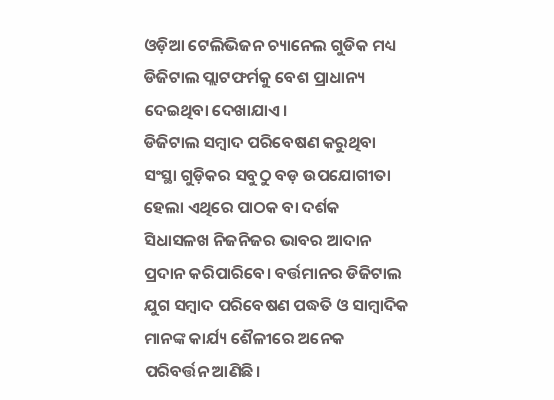ଓଡ଼ିଆ ଟେଲିଭିଜନ ଚ୍ୟାନେଲ ଗୁଡିକ ମଧ୍ୟ ଡିଜିଟାଲ ପ୍ଲାଟଫର୍ମକୁ ବେଶ ପ୍ରାଧାନ୍ୟ ଦେଇଥିବା ଦେଖାଯାଏ।
ଡିଜିଟାଲ ସମ୍ବାଦ ପରିବେଷଣ କରୁଥିବା ସଂସ୍ଥା ଗୁଡ଼ିକର ସବୁଠୁ ବଡ଼ ଉପଯୋଗୀତା ହେଲା ଏଥିରେ ପାଠକ ବା ଦର୍ଶକ ସିଧାସଳଖ ନିଜନିଜର ଭାବର ଆଦାନ ପ୍ରଦାନ କରିପାରିବେ। ବର୍ତ୍ତମାନର ଡିଜିଟାଲ ଯୁଗ ସମ୍ବାଦ ପରିବେଷଣ ପଦ୍ଧତି ଓ ସାମ୍ବାଦିକ ମାନଙ୍କ କାର୍ଯ୍ୟ ଶୈଳୀରେ ଅନେକ ପରିବର୍ତ୍ତନ ଆଣିଛି।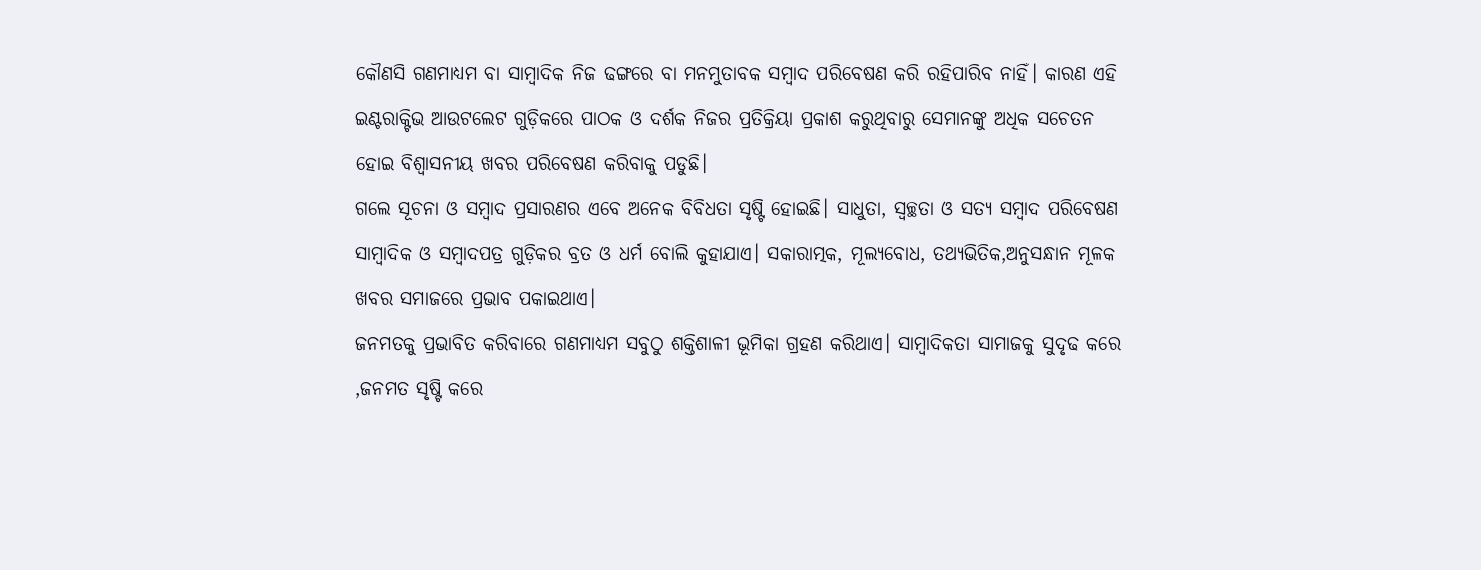କୌଣସି ଗଣମାଧ୍ୟମ ବା ସାମ୍ବାଦିକ ନିଜ ଢଙ୍ଗରେ ବା ମନମୁତାବକ ସମ୍ବାଦ ପରିବେଷଣ କରି ରହିପାରିବ ନାହିଁ। କାରଣ ଏହି ଇଣ୍ଟରାକ୍ଟିଭ ଆଉଟଲେଟ ଗୁଡ଼ିକରେ ପାଠକ ଓ ଦର୍ଶକ ନିଜର ପ୍ରତିକ୍ରିୟା ପ୍ରକାଶ କରୁଥିବାରୁ ସେମାନଙ୍କୁ ଅଧିକ ସଚେତନ ହୋଇ ବିଶ୍ୱାସନୀୟ ଖବର ପରିବେଷଣ କରିବାକୁ ପଡୁଛି।
ଗଲେ ସୂଚନା ଓ ସମ୍ବାଦ ପ୍ରସାରଣର ଏବେ ଅନେକ ବିବିଧତା ସୃଷ୍ଟି ହୋଇଛି। ସାଧୁତା, ସ୍ୱଚ୍ଛତା ଓ ସତ୍ୟ ସମ୍ବାଦ ପରିବେଷଣ ସାମ୍ବାଦିକ ଓ ସମ୍ବାଦପତ୍ର ଗୁଡ଼ିକର ବ୍ରତ ଓ ଧର୍ମ ବୋଲି କୁହାଯାଏ। ସକାରାତ୍ମକ, ମୂଲ୍ୟବୋଧ, ତଥ୍ୟଭିତିକ,ଅନୁସନ୍ଧାନ ମୂଳକ ଖବର ସମାଜରେ ପ୍ରଭାବ ପକାଇଥାଏ।
ଜନମତକୁ ପ୍ରଭାବିତ କରିବାରେ ଗଣମାଧ୍ୟମ ସବୁଠୁ ଶକ୍ତିଶାଳୀ ଭୂମିକା ଗ୍ରହଣ କରିଥାଏ। ସାମ୍ବାଦିକତା ସାମାଜକୁ ସୁଦୃଢ କରେ ,ଜନମତ ସୃଷ୍ଟି କରେ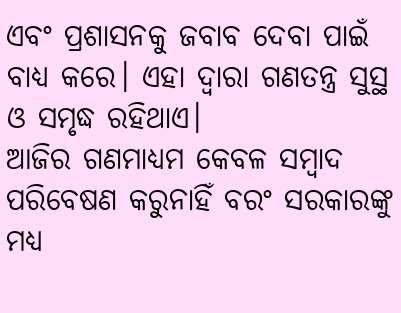ଏବଂ ପ୍ରଶାସନକୁ ଜବାବ ଦେବା ପାଇଁ ବାଧ୍ୟ କରେ। ଏହା ଦ୍ବାରା ଗଣତନ୍ତ୍ର ସୁସ୍ଥ ଓ ସମୃଦ୍ଧ ରହିଥାଏ।
ଆଜିର ଗଣମାଧ୍ୟମ କେବଳ ସମ୍ବାଦ ପରିବେଷଣ କରୁନାହିଁ ବରଂ ସରକାରଙ୍କୁ ମଧ୍ୟ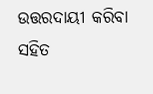ଉତ୍ତରଦାୟୀ କରିବା ସହିତ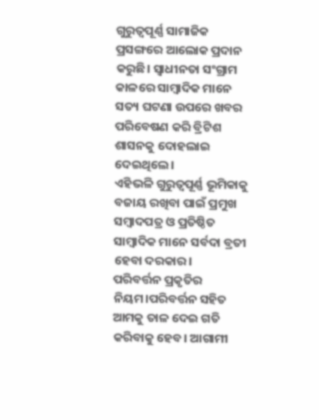ଗୁରୁତ୍ବପୂର୍ଣ୍ଣ ସାମାଜିକ ପ୍ରସଙ୍ଗରେ ଆଲୋକ ପ୍ରଦାନ କରୁଛି। ସ୍ୱାଧୀନତା ସଂଗ୍ରାମ କାଳରେ ସାମ୍ବାଦିକ ମାନେ ସତ୍ୟ ଘଟଣା ଉପରେ ଖବର ପରିବେଷଣ କରି ବ୍ରିଟିଶ ଶାସନକୁ ଦୋହଲାଇ ଦେଇଥିଲେ।
ଏହିଭଳି ଗୁରୁତ୍ୱପୂର୍ଣ୍ଣ ଭୂମିକାକୁ ବଜାୟ ରଖିବା ପାଇଁ ପ୍ରମୁଖ ସମ୍ବାଦପତ୍ର ଓ ପ୍ରତିଷ୍ଠିତ ସାମ୍ବାଦିକ ମାନେ ସର୍ବଦା ବ୍ରତୀ ହେବା ଦରକାର।
ପରିବର୍ତ୍ତନ ପ୍ରକୃତିର ନିୟମ।ପରିବର୍ତ୍ତନ ସହିତ ଆମକୁ ତାଳ ଦେଇ ଗତି କରିବାକୁ ହେବ। ଆଗାମୀ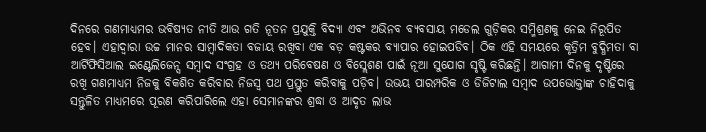ଦିନରେ ଗଣମାଧ୍ୟମର ଭବିଷ୍ୟତ ନୀତି ଆଉ ଗତି ନୂତନ ପ୍ରଯୁକ୍ତି ବିଦ୍ୟା ଏବଂ ଅଭିନବ ବ୍ୟବସାୟ ମଡେଲ ଗୁଡ଼ିକର ସମ୍ମିଶ୍ରଣକୁ ନେଇ ନିରୂପିତ ହେବ। ଏହାଦ୍ଵାରା ଉଚ୍ଚ ମାନର ସାମ୍ବାଦିକତା ବଜାୟ ରଖିବା ଏକ ବଡ଼ କଷ୍ଟକର ବ୍ୟାପାର ହୋଇପଡିବ। ଠିକ ଏହି ସମୟରେ କୃତ୍ରିମ ବୁଦ୍ଧିମତା ବା ଆର୍ଟିଫିସିଆଲ ଇଣ୍ଟେଲିଜେନ୍ସ ସମ୍ବାଦ ସଂଗ୍ରହ ଓ ତଥ୍ୟ ପରିବେଷଣ ଓ ବିସ୍ଲେଶଣ ପାଇଁ ନୂଆ ସୁଯୋଗ ସୃଷ୍ଟି କରିଛନ୍ତି। ଆଗାମୀ ଦିନକୁ ଦୃଷ୍ଟିରେ ରଖି ଗଣମାଧ୍ୟମ ନିଜକୁ ବିକଶିତ କରିବାର ନିଜସ୍ଵ ପଥ ପ୍ରସ୍ତୁତ କରିବାକୁ ପଡ଼ିବ। ଉଭୟ ପାରମ୍ପରିକ ଓ ଡିଜିଟାଲ ସମ୍ବାଦ ଉପଭୋକ୍ତାଙ୍କ ଚାହିଦାକୁ ସନ୍ତୁଳିତ ମାଧ୍ୟମରେ ପୂରଣ କରିପାରିଲେ ଏହା ସେମାନଙ୍କର ଶ୍ରଦ୍ଧା ଓ ଆଦୃତ ଲାଭ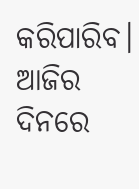କରିପାରିବ। ଆଜିର ଦିନରେ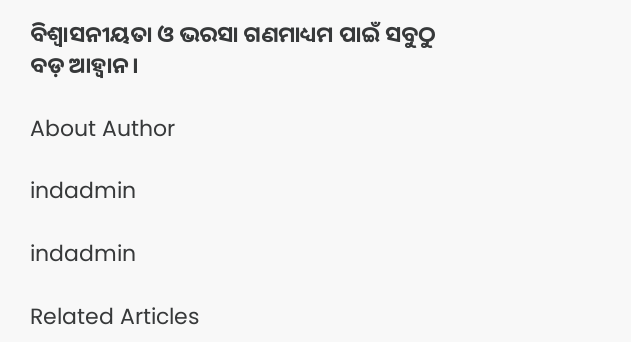ବିଶ୍ୱାସନୀୟତା ଓ ଭରସା ଗଣମାଧ୍ୟମ ପାଇଁ ସବୁଠୁ ବଡ଼ ଆହ୍ୱାନ।

About Author

indadmin

indadmin

Related Articles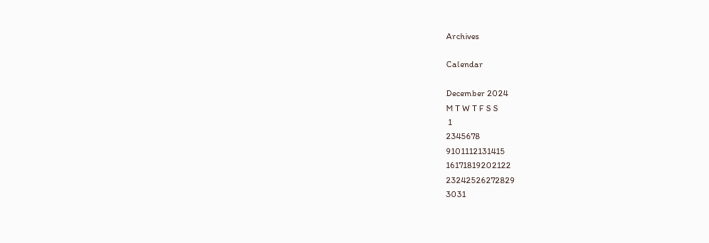Archives

Calendar

December 2024
M T W T F S S
 1
2345678
9101112131415
16171819202122
23242526272829
3031